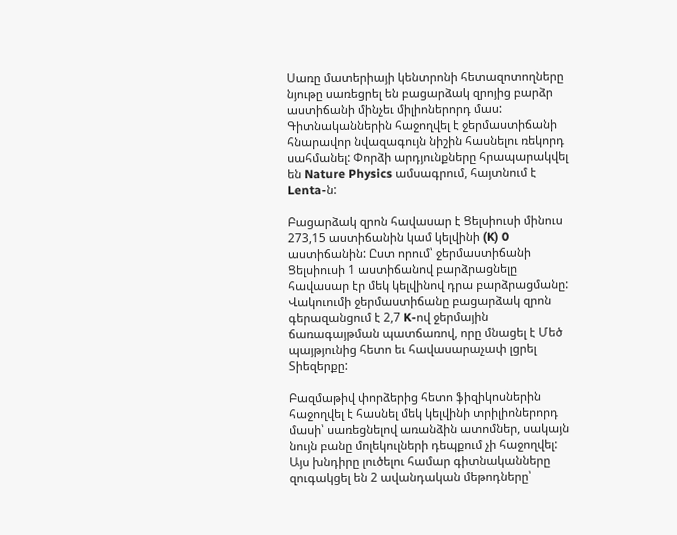Սառը մատերիայի կենտրոնի հետազոտողները նյութը սառեցրել են բացարձակ զրոյից բարձր աստիճանի մինչեւ միլիոներորդ մաս: Գիտնականներին հաջողվել է ջերմաստիճանի հնարավոր նվազագույն նիշին հասնելու ռեկորդ սահմանել: Փորձի արդյունքները հրապարակվել են Nature Physics ամսագրում, հայտնում է Lenta-ն:

Բացարձակ զրոն հավասար է Ցելսիուսի մինուս 273,15 աստիճանին կամ կելվինի (K) 0 աստիճանին: Ըստ որում՝ ջերմաստիճանի Ցելսիուսի 1 աստիճանով բարձրացնելը հավասար էր մեկ կելվինով դրա բարձրացմանը: Վակուումի ջերմաստիճանը բացարձակ զրոն գերազանցում է 2,7 K-ով ջերմային ճառագայթման պատճառով, որը մնացել է Մեծ պայթյունից հետո եւ հավասարաչափ լցրել Տիեզերքը:

Բազմաթիվ փորձերից հետո ֆիզիկոսներին հաջողվել է հասնել մեկ կելվինի տրիլիոներորդ մասի՝ սառեցնելով առանձին ատոմներ, սակայն նույն բանը մոլեկուլների դեպքում չի հաջողվել: Այս խնդիրը լուծելու համար գիտնականները զուգակցել են 2 ավանդական մեթոդները՝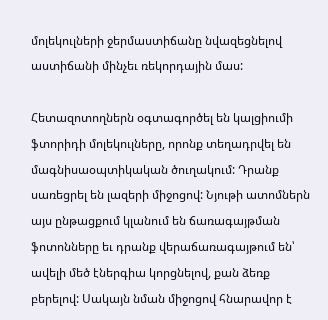մոլեկուլների ջերմաստիճանը նվազեցնելով աստիճանի մինչեւ ռեկորդային մաս:

Հետազոտողներն օգտագործել են կալցիումի ֆտորիդի մոլեկուլները, որոնք տեղադրվել են մագնիսաօպտիկական ծուղակում: Դրանք սառեցրել են լազերի միջոցով: Նյութի ատոմներն այս ընթացքում կլանում են ճառագայթման ֆոտոնները եւ դրանք վերաճառագայթում են՝ ավելի մեծ էներգիա կորցնելով, քան ձեռք բերելով: Սակայն նման միջոցով հնարավոր է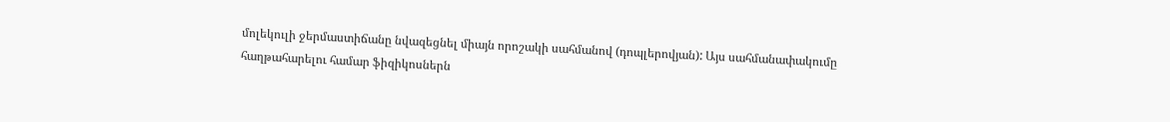մոլեկուլի ջերմաստիճանը նվազեցնել միայն որոշակի սահմանով (դոպլերովյան): Այս սահմանափակումը հաղթահարելու համար ֆիզիկոսներն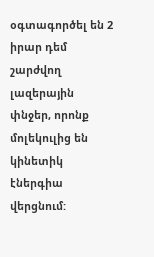օգտագործել են 2 իրար դեմ շարժվող լազերային փնջեր, որոնք մոլեկուլից են կինետիկ էներգիա վերցնում: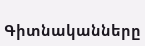Գիտնականները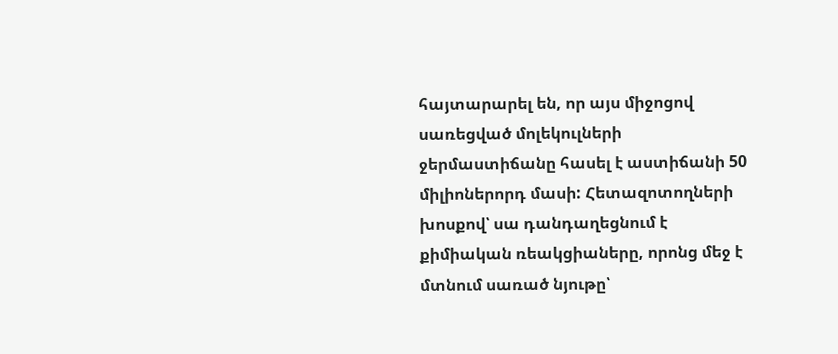հայտարարել են, որ այս միջոցով սառեցված մոլեկուլների ջերմաստիճանը հասել է աստիճանի 50 միլիոներորդ մասի: Հետազոտողների խոսքով՝ սա դանդաղեցնում է քիմիական ռեակցիաները, որոնց մեջ է մտնում սառած նյութը՝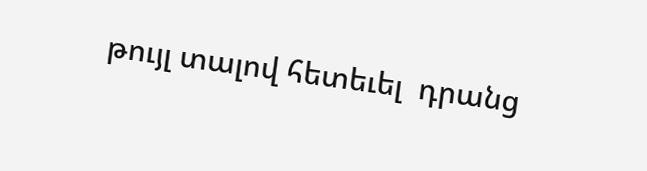թույլ տալով հետեւել  դրանց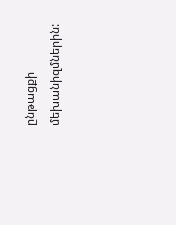ընթացքի մեխանիզմներին: